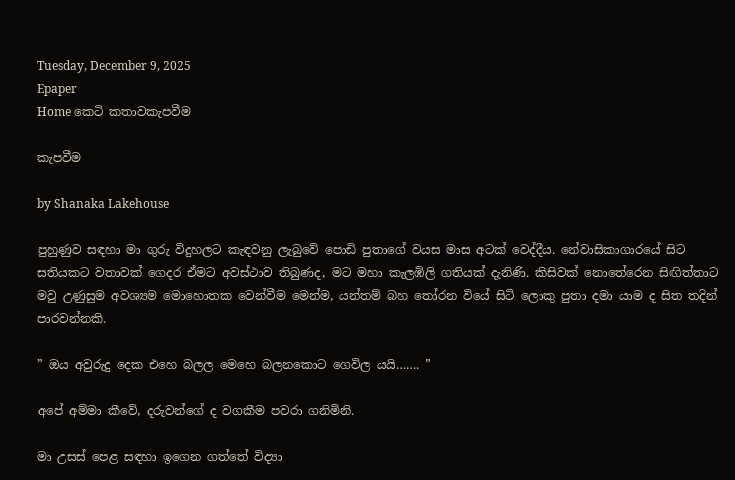Tuesday, December 9, 2025
Epaper
Home කෙටි කතාවකැපවීම

කැපවීම

by Shanaka Lakehouse

පුහුණුව සඳහා මා ගුරු විදුහලට කැඳවනු ලැබුවේ පොඩි පුතාගේ වයස මාස අටක් වෙද්දීය. නේවාසිකාගාරයේ සිට සතියකට වතාවක් ගෙදර ඒමට අවස්ථාව තිබුණද, මට මහා කැලඹිලි ගතියක් දැනිණි. කිසිවක් නොතේරෙන සිඟිත්තාට මවු උණුසුම අවශ්‍යම මොහොතක වෙන්වීම මෙන්ම, යන්තම් බහ තෝරන වියේ සිටි ලොකු පුතා දමා යාම ද සිත තදින් පාරවන්නකි.

” ඔය අවුරුදු දෙක එහෙ බලල මෙහෙ බලනකොට ගෙවිල යයි……. ”

අපේ අම්මා කීවේ, දරුවන්ගේ ද වගකීම පවරා ගනිමිනි.

මා උසස් පෙළ සඳහා ඉගෙන ගත්තේ විද්‍යා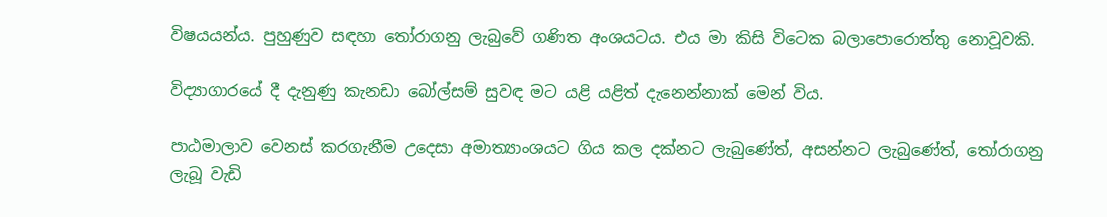විෂයයන්ය. පුහුණුව සඳහා තෝරාගනු ලැබුවේ ගණිත අංශයටය. එය මා කිසි විටෙක බලාපොරොත්තු නොවූවකි.

විද්‍යාගාරයේ දී දැනුණු කැනඩා බෝල්සම් සුවඳ මට යළි යළිත් දැනෙන්නාක් මෙන් විය.

පාඨමාලාව වෙනස් කරගැනීම උදෙසා අමාත්‍යාංශයට ගිය කල දක්නට ලැබුණේත්, අසන්නට ලැබුණේත්, තෝරාගනු ලැබූ වැඩි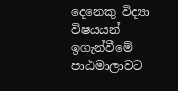දෙනෙකු විද්‍යා විෂයයන් ඉගැන්වීමේ පාඨමාලාවට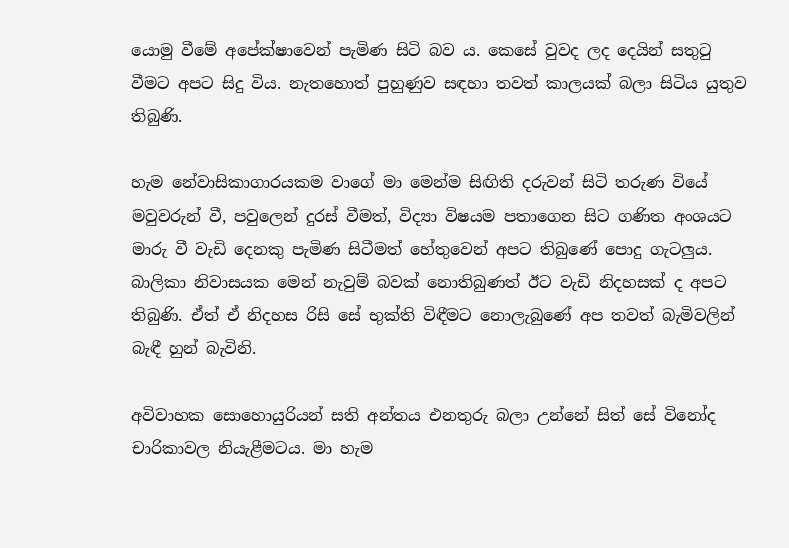යොමු වීමේ අපේක්ෂාවෙන් පැමිණ සිටි බව ය. කෙසේ වුවද ලද දෙයින් සතුටු වීමට අපට සිදු විය. නැතහොත් පුහුණුව සඳහා තවත් කාලයක් බලා සිටිය යුතුව තිබුණි.

හැම නේවාසිකාගාරයකම වාගේ මා මෙන්ම සිඟිති දරුවන් සිටි තරුණ වියේ මවුවරුන් වී, පවුලෙන් දුරස් වීමත්, විද්‍යා විෂයම පතාගෙන සිට ගණිත අංශයට මාරු වී වැඩි දෙනකු පැමිණ සිටීමත් හේතුවෙන් අපට තිබුණේ පොදු ගැටලුය. බාලිකා නිවාසයක මෙන් නැවුම් බවක් නොතිබුණත් ඊට වැඩි නිදහසක් ද අපට තිබුණි. ඒත් ඒ නිදහස රිසි සේ භුක්ති විඳීමට නොලැබුණේ අප තවත් බැමිවලින් බැඳී හුන් බැවිනි.

අවිවාහක සොහොයුරියන් සති අන්තය එනතුරු බලා උන්නේ සිත් සේ විනෝද චාරිකාවල නියැළීමටය. මා හැම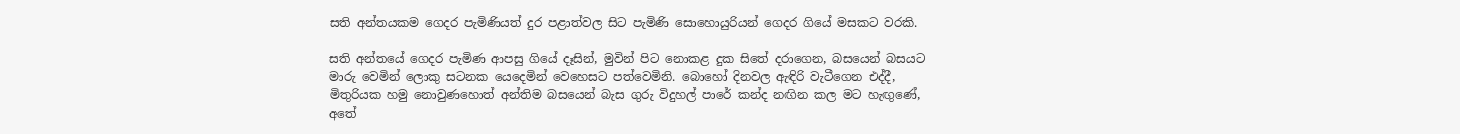සති අන්තයකම ගෙදර පැමිණියත් දුර පළාත්වල සිට පැමිණි සොහොයුරියන් ගෙදර ගියේ මසකට වරකි.

සති අන්තයේ ගෙදර පැමිණ ආපසු ගියේ දෑසින්, මුවින් පිට නොකළ දුක සිතේ දරාගෙන, බසයෙන් බසයට මාරු වෙමින් ලොකු සටනක යෙදෙමින් වෙහෙසට පත්වෙමිනි. බොහෝ දිනවල ඇඳිරි වැටීගෙන එද්දී, මිතුරියක හමු නොවුණහොත් අන්තිම බසයෙන් බැස ගුරු විදුහල් පාරේ කන්ද නඟින කල මට හැඟුණේ, අතේ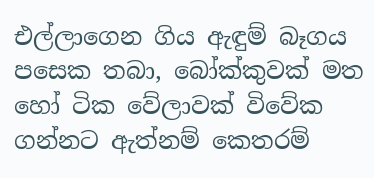එල්ලාගෙන ගිය ඇඳුම් බෑගය පසෙක තබා, බෝක්කුවක් මත හෝ ටික වේලාවක් විවේක ගන්නට ඇත්නම් කෙතරම්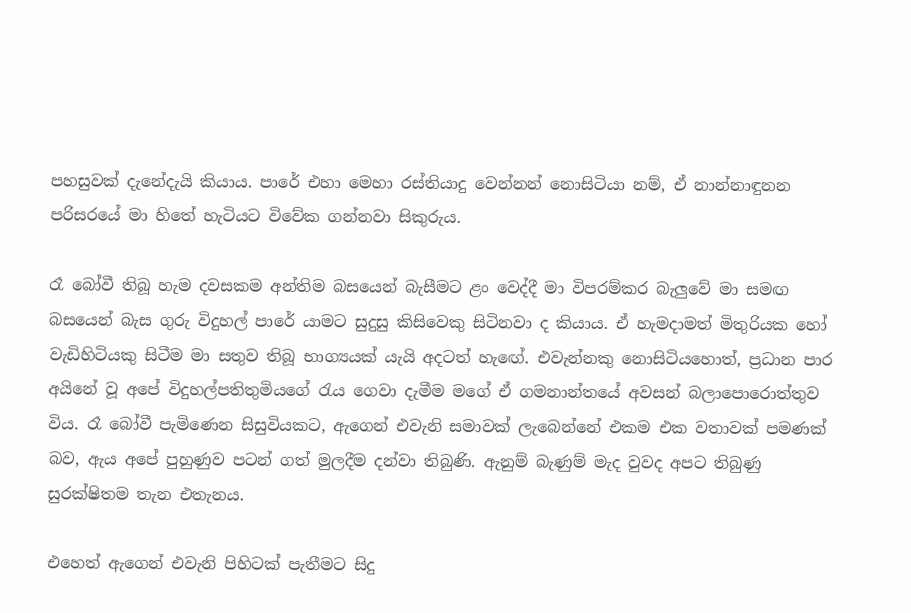පහසුවක් දැනේදැයි කියාය. පාරේ එහා මෙහා රස්තියාදු වෙන්නන් නොසිටියා නම්, ඒ නාන්නාඳුනන පරිසරයේ මා හිතේ හැටියට විවේක ගන්නවා සිකුරුය.

රෑ බෝවී තිබූ හැම දවසකම අන්තිම බසයෙන් බැසීමට ළං වෙද්දී මා විපරම්කර බැලුවේ මා සමඟ බසයෙන් බැස ගුරු විදුහල් පාරේ යාමට සුදුසු කිසිවෙකු සිටිනවා ද කියාය. ඒ හැමදාමත් මිතුරියක හෝ වැඩිහිටියකු සිටීම මා සතුව තිබූ භාග්‍යයක් යැයි අදටත් හැඟේ. එවැන්නකු නොසිටියහොත්, ප්‍රධාන පාර අයිනේ වූ අපේ විදුහල්පතිතුමියගේ රැය ගෙවා දැමීම මගේ ඒ ගමනාන්තයේ අවසන් බලාපොරොත්තුව විය. රෑ බෝවී පැමිණෙන සිසුවියකට, ඇගෙන් එවැනි සමාවක් ලැබෙන්නේ එකම එක වතාවක් පමණක් බව, ඇය අපේ පුහුණුව පටන් ගත් මුලදීම දන්වා තිබුණි. ඇනුම් බැණුම් මැද වුවද අපට තිබුණු සුරක්ෂිතම තැන එතැනය.

එහෙත් ඇගෙන් එවැනි පිහිටක් පැතීමට සිදු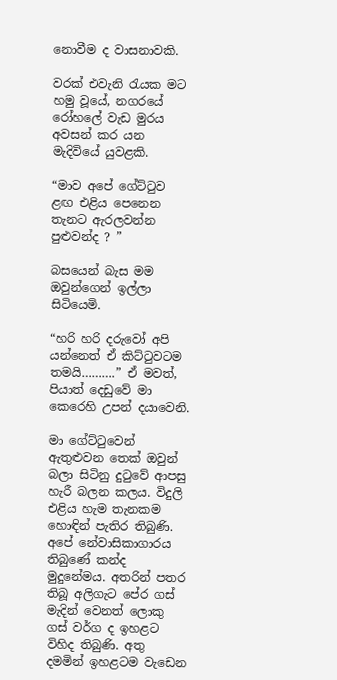නොවීම ද වාසනාවකි.

වරක් එවැනි රැයක මට හමු වූයේ, නගරයේ රෝහලේ වැඩ මුරය අවසන් කර යන මැදිවියේ යුවළකි.

“මාව අපේ ගේට්ටුව ළඟ එළිය පෙනෙන තැනට ඇරලවන්න පුළුවන්ද ? ”

බසයෙන් බැස මම ඔවුන්ගෙන් ඉල්ලා සිටියෙමි.

“හරි හරි දරුවෝ අපි යන්නෙත් ඒ කිට්ටුවටම තමයි……….” ඒ මවත්, පියාත් දෙඩුවේ මා කෙරෙහි උපන් දයාවෙනි.

මා ගේට්ටුවෙන් ඇතුළුවන තෙක් ඔවුන් බලා සිටිනු දුටුවේ ආපසු හැරී බලන කලය. විදුලි එළිය හැම තැනකම හොඳින් පැතිර තිබුණි. අපේ නේවාසිකාගාරය තිබුණේ කන්ද මුදුනේමය. අතරින් පතර තිබූ අලිගැට පේර ගස් මැදින් වෙනත් ලොකු ගස් වර්ග ද ඉහළට විහිද තිබුණි. අතු දමමින් ඉහළටම වැඩෙන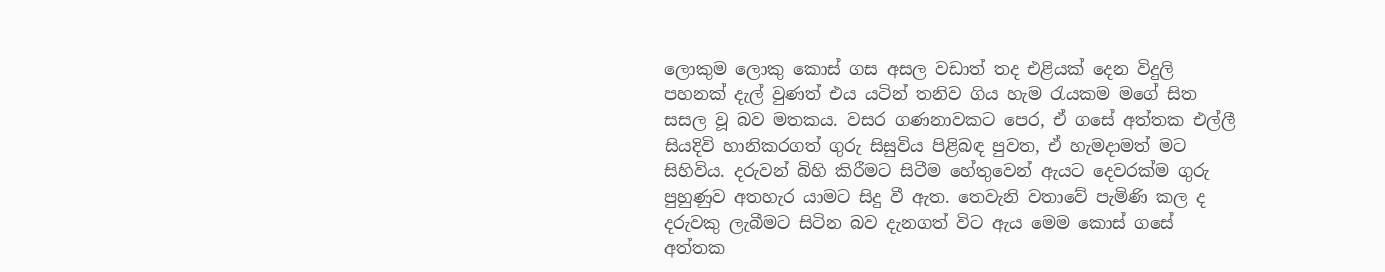ලොකුම ලොකු කොස් ගස අසල වඩාත් තද එළියක් දෙන විදුලි පහනක් දැල් වුණත් එය යටින් තනිව ගිය හැම රැයකම මගේ සිත සසල වූ බව මතකය. වසර ගණනාවකට පෙර, ඒ ගසේ අත්තක එල්ලී සියදිවි හානිකරගත් ගුරු සිසුවිය පිළිබඳ පුවත, ඒ හැමදාමත් මට සිහිවිය. දරුවන් බිහි කිරීමට සිටීම හේතුවෙන් ඇයට දෙවරක්ම ගුරු පුහුණුව අතහැර යාමට සිදු වී ඇත. තෙවැනි වතාවේ පැමිණි කල ද දරුවකු ලැබීමට සිටින බව දැනගත් විට ඇය මෙම කොස් ගසේ අත්තක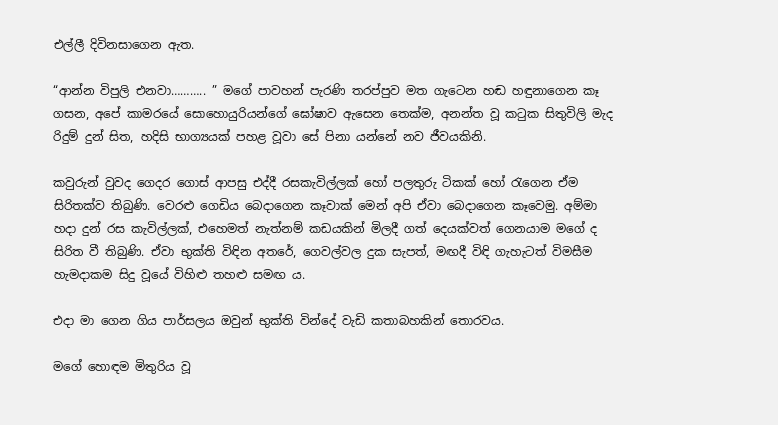එල්ලී දිවිනසාගෙන ඇත.

“ආන්න විපුලි එනවා……….. ” මගේ පාවහන් පැරණි තරප්පුව මත ගැටෙන හඬ හඳුනාගෙන කෑ ගසන, අපේ කාමරයේ සොහොයුරියන්ගේ ඝෝෂාව ඇසෙන තෙක්ම, අනන්ත වූ කටුක සිතුවිලි මැද රිදුම් දුන් සිත, හදිසි භාග්‍යයක් පහළ වූවා සේ පිනා යන්නේ නව ජීවයකිනි.

කවුරුන් වුවද ගෙදර ගොස් ආපසු එද්දී රසකැවිල්ලක් හෝ පලතුරු ටිකක් හෝ රැගෙන ඒම සිරිතක්ව තිබුණි. වෙරළු ගෙඩිය බෙදාගෙන කෑවාක් මෙන් අපි ඒවා බෙදාගෙන කෑවෙමු. අම්මා හදා දුන් රස කැවිල්ලක්, එහෙමත් නැත්නම් කඩයකින් මිලදී ගත් දෙයක්වත් ගෙනයාම මගේ ද සිරිත වී තිබුණි. ඒවා භුක්ති විඳින අතරේ, ගෙවල්වල දුක සැපත්, මඟදී විඳි ගැහැටත් විමසීම හැමදාකම සිදු වූයේ විහිළු තහළු සමඟ ය.

එදා මා ගෙන ගිය පාර්සලය ඔවුන් භුක්ති වින්දේ වැඩි කතාබහකින් තොරවය.

මගේ හොඳම මිතුරිය වූ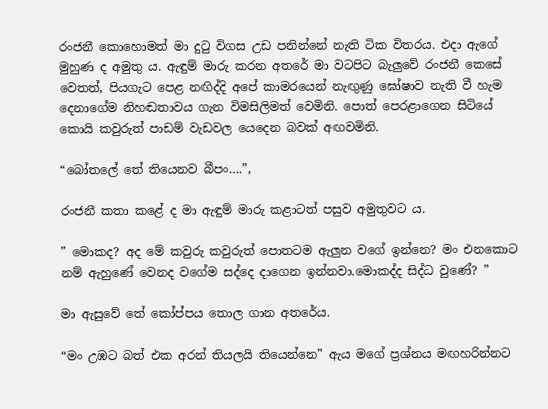රංජනී කොහොමත් මා දුටු විගස උඩ පනින්නේ නැති ටික විතරය. එදා ඇගේ මුහුණ ද අමුතු ය. ඇඳුම් මාරු කරන අතරේ මා වටපිට බැලුවේ රංජනී කෙසේ වෙතත්, පියගැට පෙළ නඟිද්දි අපේ කාමරයෙන් නැඟුණු ඝෝෂාව නැති වී හැම දෙනාගේම නිහඬතාවය ගැන විමසිලිමත් වෙමිනි. පොත් පෙරළාගෙන සිටියේ කොයි කවුරුත් පාඩම් වැඩවල යෙදෙන බවක් අඟවමිනි.

“බෝතලේ තේ තියෙනව බීපං….”,

රංජනී කතා කළේ ද මා ඇඳුම් මාරු කළාටත් පසුව අමුතුවට ය.

” මොකද? අද මේ කවුරු කවුරුත් පොතටම ඇලුන වගේ ඉන්නෙ? මං එනකොට නම් ඇහුණේ වෙනද වගේම සද්දෙ දාගෙන ඉන්නවා.මොකද්ද සිද්ධ වුණේ? ”

මා ඇසුවේ තේ කෝප්පය තොල ගාන අතරේය.

“මං උඹට බත් එක අරන් තියලයි තියෙන්නෙ” ඇය මගේ ප්‍රශ්නය මඟහරින්නට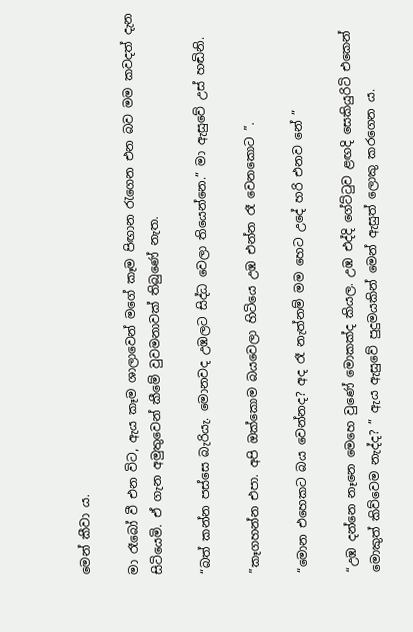මෙන් කීවා ය.

මා රෑබෝ වී එන විට, ඇය කෑම ශාලාවෙන් මගේ කෑම පිඟාන රැගෙන එන බව මම කවදත් දැන සිටියෙමි. ඒ ගැන අමුතුවෙන් කීමේ වුවමනාවක් තිබුණේ නැත.

“බත් කන්න පස්සෙ බැරියැ. මොනවද උඹලට සිද්ධ වෙලා තියෙන්නෙ.” මා ඇසුවේ උස් හඬිනි.

”කෑගහන්න එපා. අපි ඔක්කොම බයවෙලා හිටියෙ උඹ එන්න රෑ වෙනකොට ”.

“මොන එහෙකට බය වෙන්නද? අද රෑ නැත්නම් මම හෙට උදේ හරි එනව නේ ”

“උඹ දන්නෙ නෑනෙ මෙහෙ වුණේ මොකක්ද කියල. උඹ එද්දි ගේට්ටුව ළඟදි සෙකියුරිටි එකෙන් මොකුත් කිව්වෙම නැද්ද? ” ඇය ඇසුවේ පුදුමයකින් මෙන් ඇසුත් ලොකු කරගෙන ය.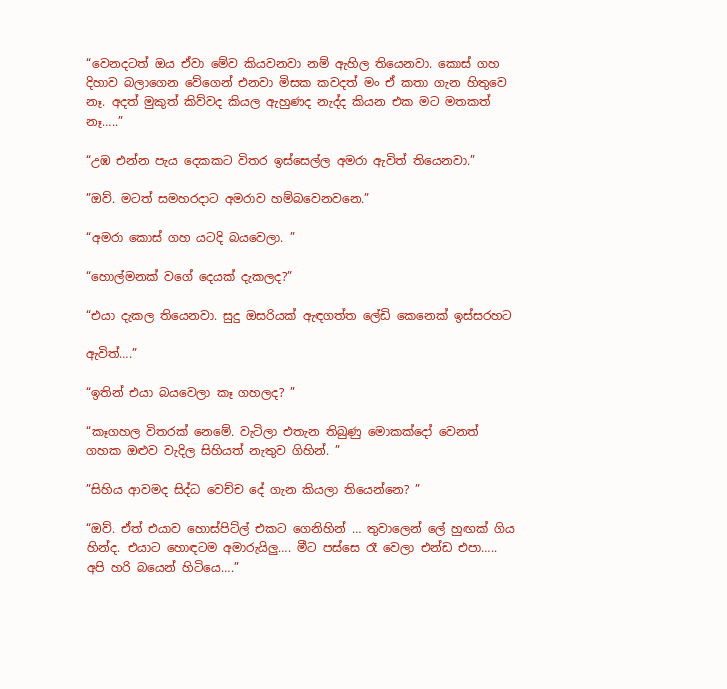“වෙනදටත් ඔය ඒවා මේව කියවනවා නම් ඇහිල තියෙනවා. කොස් ගහ දිහාව බලාගෙන වේගෙන් එනවා මිසක කවදත් මං ඒ කතා ගැන හිතුවෙ නෑ. අදත් මුකුත් කිව්වද කියල ඇහුණද නැද්ද කියන එක මට මතකත් නෑ…..”

“උඹ එන්න පැය දෙකකට විතර ඉස්සෙල්ල අමරා ඇවිත් තියෙනවා.”

”ඔව්. මටත් සමහරදාට අමරාව හම්බවෙනවනෙ.”

“අමරා කොස් ගහ යටදි බයවෙලා. ”

“හොල්මනක් වගේ දෙයක් දැකලද?”

“එයා දැකල තියෙනවා. සුදු ඔසරියක් ඇඳගත්ත ලේඩි කෙනෙක් ඉස්සරහට

ඇවිත්….”

“ඉතින් එයා බයවෙලා කෑ ගහලද? ”

“කෑගහල විතරක් නෙමේ. වැටිලා එතැන තිබුණු මොකක්දෝ වෙනත් ගහක ඔළුව වැදිල සිහියත් නැතුව ගිහින්. ”

”සිහිය ආවමද සිද්ධ වෙච්ච දේ ගැන කියලා තියෙන්නෙ? ”

“ඔව්. ඒත් එයාව හොස්පිට්ල් එකට ගෙනිහින් … තුවාලෙන් ලේ හුඟක් ගිය හින්ද. එයාට හොඳටම අමාරුයිලු…. මීට පස්සෙ රෑ වෙලා එන්ඩ එපා….. අපි හරි බයෙන් හිටියෙ….”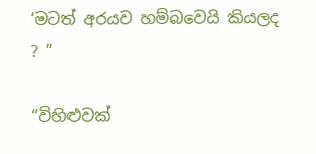‘මටත් අරයව හම්බවෙයි කියලද ? ”

“විහිළුවක්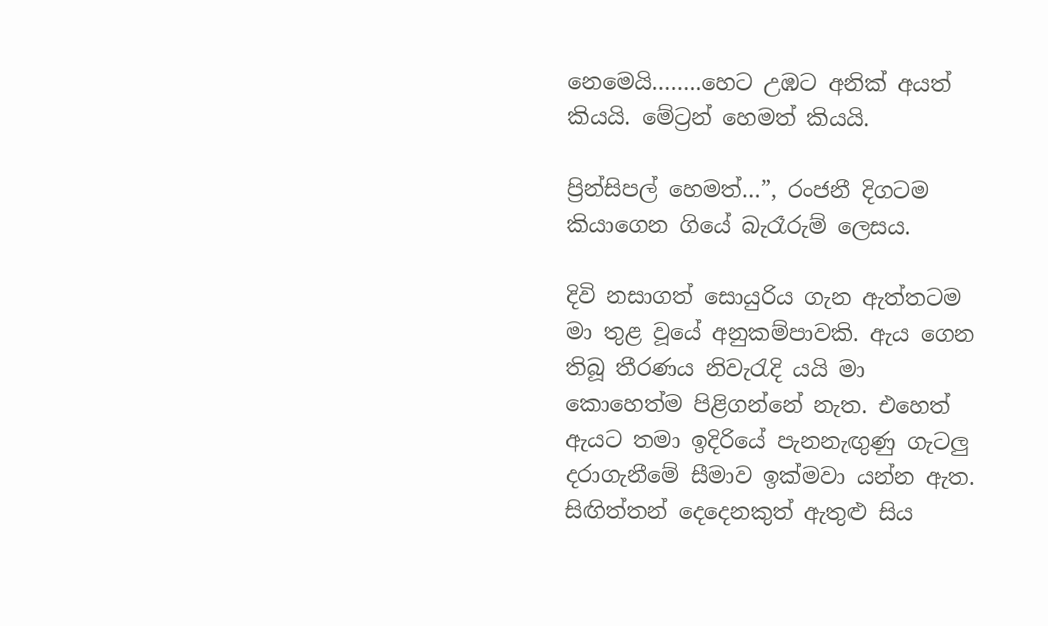නෙමෙයි……..හෙට උඹට අනික් අයත් කියයි. මේට්‍රන් හෙමත් කියයි.

ප්‍රින්සිපල් හෙමත්…”, රංජනී දිගටම කියාගෙන ගියේ බැරෑරුම් ලෙසය.

දිවි නසාගත් සොයුරිය ගැන ඇත්තටම මා තුළ වූයේ අනුකම්පාවකි. ඇය ගෙන තිබූ තීරණය නිවැරැදි යයි මා කොහෙත්ම පිළිගන්නේ නැත. එහෙත් ඇයට තමා ඉදිරියේ පැනනැඟුණු ගැටලු දරාගැනීමේ සීමාව ඉක්මවා යන්න ඇත. සිඟිත්තන් දෙදෙනකුත් ඇතුළු සිය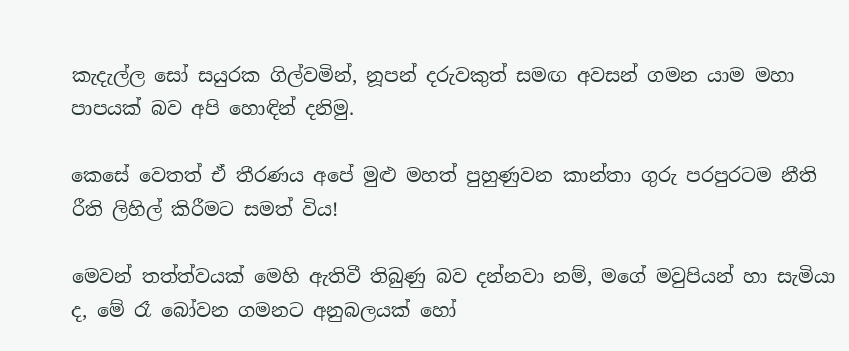කැදැල්ල සෝ සයුරක ගිල්වමින්, නූපන් දරුවකුත් සමඟ අවසන් ගමන යාම මහා පාපයක් බව අපි හොඳින් දනිමු.

කෙසේ වෙතත් ඒ තීරණය අපේ මුළු මහත් පුහුණුවන කාන්තා ගුරු පරපුරටම නීති රීති ලිහිල් කිරීමට සමත් විය!

මෙවන් තත්ත්වයක් මෙහි ඇතිවී තිබුණු බව දන්නවා නම්, මගේ මවුපියන් හා සැමියා ද, මේ රෑ බෝවන ගමනට අනුබලයක් හෝ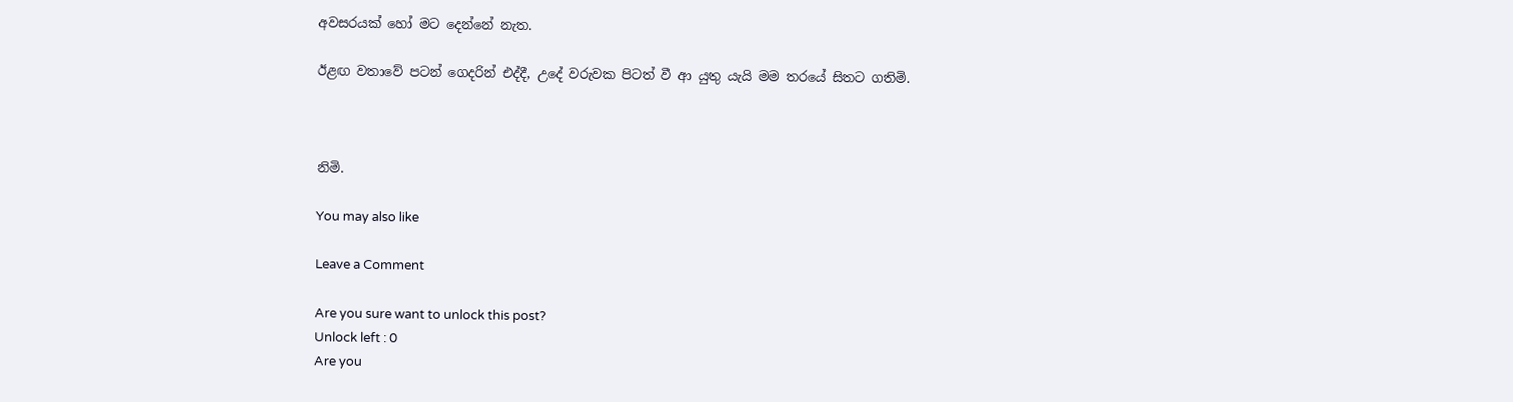අවසරයක් හෝ මට දෙන්නේ නැත.

ඊළඟ වතාවේ පටන් ගෙදරින් එද්දී, උදේ වරුවක පිටත් වී ආ යුතු යැයි මම තරයේ සිතට ගතිමි.



නිමි.

You may also like

Leave a Comment

Are you sure want to unlock this post?
Unlock left : 0
Are you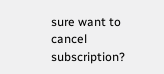sure want to cancel subscription?